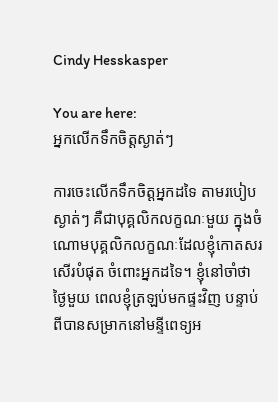Cindy Hesskasper

You are here:
អ្នកលើកទឹកចិត្តស្ងាត់ៗ

ការចេះលើកទឹកចិត្តអ្នកដទៃ តាមរបៀបស្ងាត់ៗ គឺជាបុគ្គលិកលក្ខណៈមួយ ក្នុងចំណោមបុគ្គលិកលក្ខណៈដែលខ្ញុំកោតសរសើរបំផុត ចំពោះអ្នកដទៃ។ ខ្ញុំនៅចាំថា ថ្ងៃមួយ ពេលខ្ញុំត្រឡប់មកផ្ទះវិញ បន្ទាប់ពីបានសម្រាកនៅមន្ទីពេទ្យអ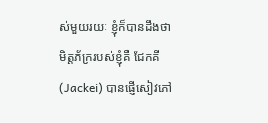ស់មួយរយៈ ខ្ញុំក៏បានដឹងថា មិត្តភ័ក្ររបស់ខ្ញុំគឺ ជែកគី(Jackei) បានផ្ញើសៀវភៅ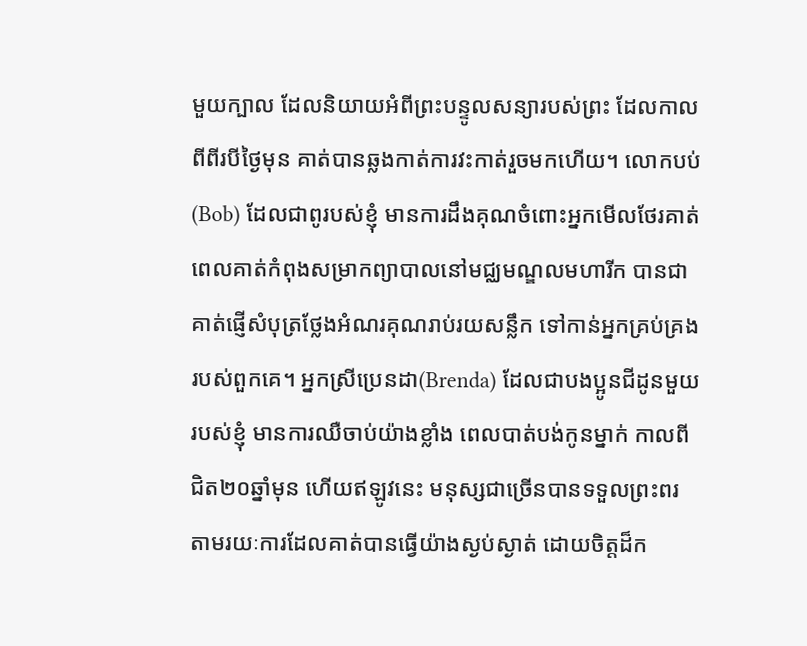មួយក្បាល ដែលនិយាយអំពីព្រះបន្ទូលសន្យារបស់ព្រះ ដែលកាលពីពីរបីថ្ងៃមុន គាត់បានឆ្លងកាត់ការវះកាត់រួចមកហើយ។ លោកបប់(Bob) ដែលជាពូរបស់ខ្ញុំ មានការដឹងគុណចំពោះអ្នកមើលថែរគាត់ ពេលគាត់កំពុងសម្រាកព្យាបាលនៅមជ្ឈមណ្ឌលមហារីក បានជាគាត់ផ្ញើសំបុត្រថែ្លងអំណរគុណរាប់រយសន្លឹក ទៅកាន់អ្នកគ្រប់គ្រងរបស់ពួកគេ។ អ្នកស្រីប្រេនដា(Brenda) ដែលជាបងប្អូនជីដូនមួយរបស់ខ្ញុំ មានការឈឺចាប់យ៉ាងខ្លាំង ពេលបាត់បង់កូនម្នាក់ កាលពីជិត២០ឆ្នាំមុន ហើយឥឡូវនេះ មនុស្សជាច្រើនបានទទួលព្រះពរ តាមរយៈការដែលគាត់បានធ្វើយ៉ាងស្ងប់ស្ងាត់ ដោយចិត្តដ៏ក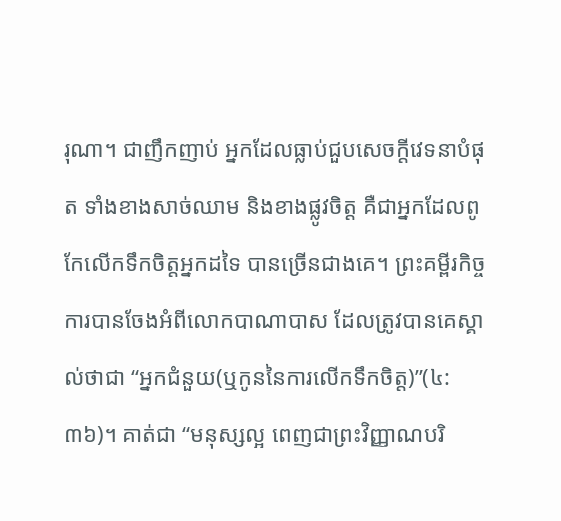រុណា។ ជាញឹកញាប់ អ្នកដែលធ្លាប់ជួបសេចក្តីវេទនាបំផុត ទាំងខាងសាច់ឈាម និងខាងផ្លូវចិត្ត គឺជាអ្នកដែលពូកែលើកទឹកចិត្តអ្នកដទៃ បានច្រើនជាងគេ។ ព្រះគម្ពីរកិច្ចការបានចែងអំពីលោកបាណាបាស ដែលត្រូវបានគេស្គាល់ថាជា “អ្នកជំនួយ(ឬកូននៃការលើកទឹកចិត្ត)”(៤:៣៦)។ គាត់ជា “មនុស្សល្អ ពេញជាព្រះវិញ្ញាណបរិ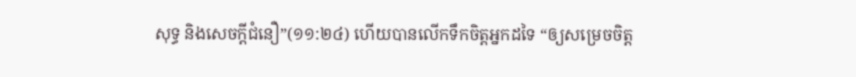សុទ្ធ និងសេចក្តីជំនឿ”(១១:២៤) ហើយបានលើកទឹកចិត្តអ្នកដទៃ “ឲ្យសម្រេចចិត្ត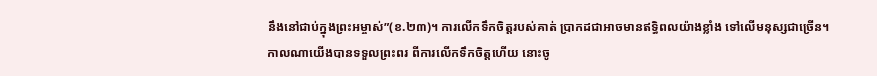នឹងនៅជាប់ក្នុងព្រះអម្ចាស់”(ខ.២៣)។ ការលើកទឹកចិត្តរបស់គាត់ ប្រាកដជាអាចមានឥទ្ធិពលយ៉ាងខ្លាំង ទៅលើមនុស្សជាច្រើន។ កាលណាយើងបានទទួលព្រះពរ ពីការលើកទឹកចិត្តហើយ នោះចូ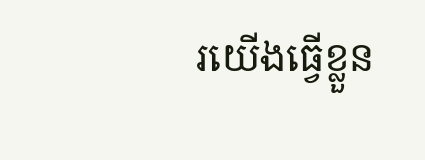រយើងធ្វើខ្លួន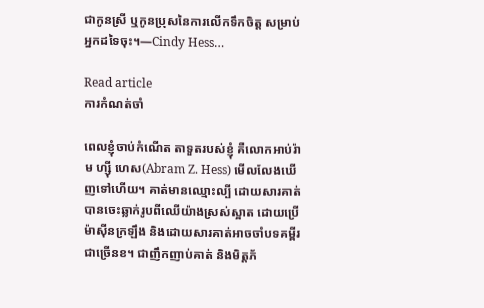ជាកូនស្រី ឬកូនប្រុសនៃការលើកទឹកចិត្ត សម្រាប់អ្នកដទៃចុះ។—Cindy Hess…

Read article
ការកំណត់ចាំ

ពេលខ្ញុំចាប់កំណើត តាទួតរបស់ខ្ញុំ គឺលោកអាប់រ៉ាម ហ្ស៊ី ហេស(Abram Z. Hess) មើលលែងឃើញទៅហើយ។ គាត់មានឈ្មោះល្បី ដោយសារគាត់បានចេះឆ្លាក់រូបពីឈើយ៉ាងស្រស់ស្អាត ដោយប្រើម៉ាស៊ីនក្រឡឹង និងដោយសារគាត់អាចចាំបទគម្ពីរជាច្រើនខ។ ជាញឹកញាប់គាត់ និងមិត្តភ័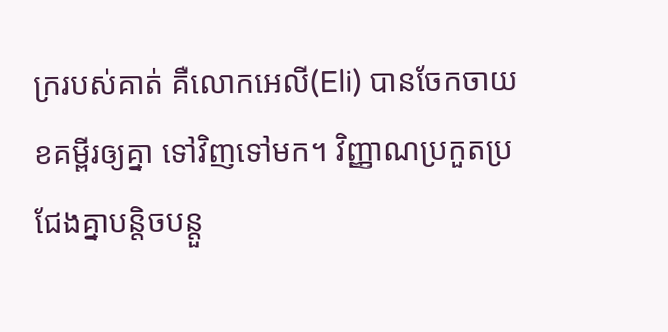ក្ររបស់គាត់ គឺលោកអេលី(Eli) បានចែកចាយខគម្ពីរឲ្យគ្នា ទៅវិញទៅមក។ វិញ្ញាណប្រកួតប្រជែងគ្នាបន្តិចបន្តួ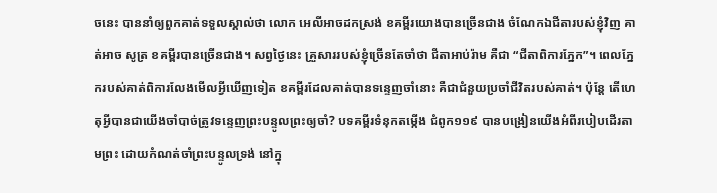ចនេះ បាននាំឲ្យពួកគាត់ទទួលស្គាល់ថា លោក អេលីអាចដកស្រង់ ខគម្ពីរយោងបានច្រើនជាង ចំណែកឯជីតារបស់ខ្ញុំវិញ គាត់អាច សូត្រ ខគម្ពីរបានច្រើនជាង។ សព្វថ្ងៃនេះ គ្រួសាររបស់ខ្ញុំច្រើនតែចាំថា ជីតាអាប់រ៉ាម គឺជា “ជីតាពិការភ្នែក”។ ពេលភ្នែករបស់គាត់ពិការលែងមើលអ្វីឃើញទៀត ខគម្ពីរដែលគាត់បានទន្ទេញចាំនោះ គឺជាជំនួយប្រចាំជីវិតរបស់គាត់។ ប៉ុន្តែ តើហេតុអ្វីបានជាយើងចាំបាច់ត្រូវទន្ទេញព្រះបន្ទូលព្រះឲ្យចាំ? បទគម្ពីរទំនុកតម្កើង ជំពូក១១៩ បានបង្រៀនយើងអំពីរបៀបដើរតាមព្រះ ដោយកំណត់ចាំព្រះបន្ទូលទ្រង់ នៅក្នុ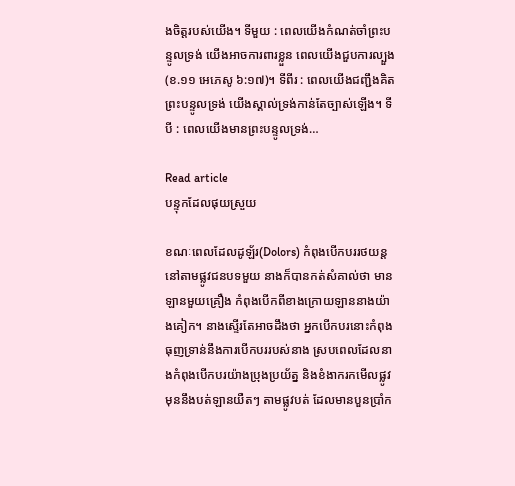ងចិត្តរបស់យើង។ ទីមួយ : ពេលយើងកំណត់ចាំព្រះបន្ទូលទ្រង់ យើងអាចការពារខ្លួន ពេលយើងជួបការល្បួង(ខ.១១ អេភេសូ ៦:១៧)។ ទីពីរ : ពេលយើងជញ្ជឹងគិតព្រះបន្ទូលទ្រង់ យើងស្គាល់ទ្រង់កាន់តែច្បាស់ឡើង។ ទីបី : ពេលយើងមានព្រះបន្ទូលទ្រង់…

Read article
បន្ទុកដែលផុយស្រួយ

ខណៈពេលដែលដូឡ័រ(Dolors) កំពុងបើកបររថយន្ត នៅតាមផ្លូវជនបទមួយ នាងក៏បានកត់សំគាល់ថា មានឡានមួយគ្រឿង កំពុងបើកពីខាងក្រោយឡាននាងយ៉ាងគៀក។ នាងស្ទើរតែអាចដឹងថា អ្នកបើកបរនោះកំពុងធុញទ្រាន់នឹងការបើកបររបស់នាង ស្របពេលដែលនាងកំពុងបើកបរយ៉ាងប្រុងប្រយ័ត្ន និងខំងាករកមើលផ្លូវ មុននឹងបត់ឡានយឺតៗ តាមផ្លូវបត់ ដែលមានបួនប្រាំក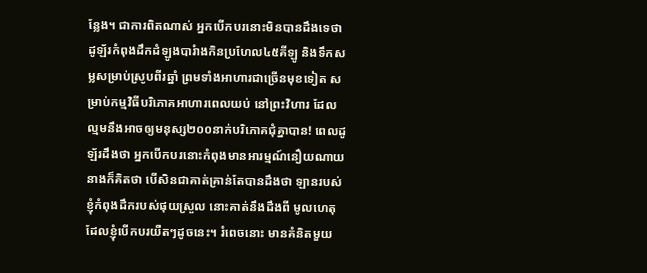ន្លែង។ ជាការពិតណាស់ អ្នកបើកបរនោះមិនបានដឹងទេថា ដូឡ័រកំពុងដឹកដំឡូងបារំាងកិនប្រហែល៤៥គីឡូ និងទឹកសម្លសម្រាប់ស្រូបពីរឆ្នាំ ព្រមទាំងអាហារជាច្រើនមុខទៀត សម្រាប់កម្មវិធីបរិភោគអាហារពេលយប់ នៅព្រះវិហារ ដែលល្មមនឹងអាចឲ្យមនុស្ស២០០នាក់បរិភោគជុំគ្នាបាន! ពេលដូឡ័រដឹងថា អ្នកបើកបរនោះកំពុងមានអារម្មណ៍នឿយណាយ នាងក៏គិតថា បើសិនជាគាត់គ្រាន់តែបានដឹងថា ឡានរបស់ខ្ញុំកំពុងដឹករបស់ផុយស្រួល នោះគាត់នឹងដឹងពី មូលហេតុដែលខ្ញុំបើកបរយឺតៗដូចនេះ។ រំពេចនោះ មានគំនិតមួយ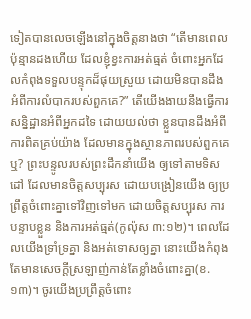ទៀតបានលេចឡើងនៅក្នុងចិត្តនាងថា “តើមានពេលប៉ុន្មានដងហើយ ដែលខ្ញុំខ្វះការអត់ធ្មត់ ចំពោះអ្នកដែលកំពុងទទួលបន្ទុកដ៏ផុយស្រួយ ដោយមិនបានដឹងអំពីការលំបាករបស់ពួកគេ?” តើយើងងាយនឹងធ្វើការសន្និដ្ឋានអំពីអ្នកដទៃ ដោយយល់ថា ខ្លួនបានដឹងអំពីការពិតគ្រប់យ៉ាង ដែលមានក្នុងស្ថានភាពរបស់ពួកគេឬ? ព្រះបន្ទូលរបស់ព្រះដឹកនាំយើង ឲ្យទៅតាមទិសដៅ ដែលមានចិត្តសប្បុរស ដោយបង្រៀនយើង ឲ្យប្រព្រឹត្តចំពោះគ្នាទៅវិញទៅមក ដោយចិត្តសប្បុរស ការបន្ទាបខ្លួន និងការអត់ធ្មត់(កូល៉ុស ៣:១២)។ ពេលដែលយើងទ្រាំទ្រគ្នា និងអត់ទោសឲ្យគ្នា នោះយើងកំពុងតែមានសេចក្តីស្រឡាញ់កាន់តែខ្លាំងចំពោះគ្នា(ខ.១៣)។ ចូរយើងប្រព្រឹត្តចំពោះ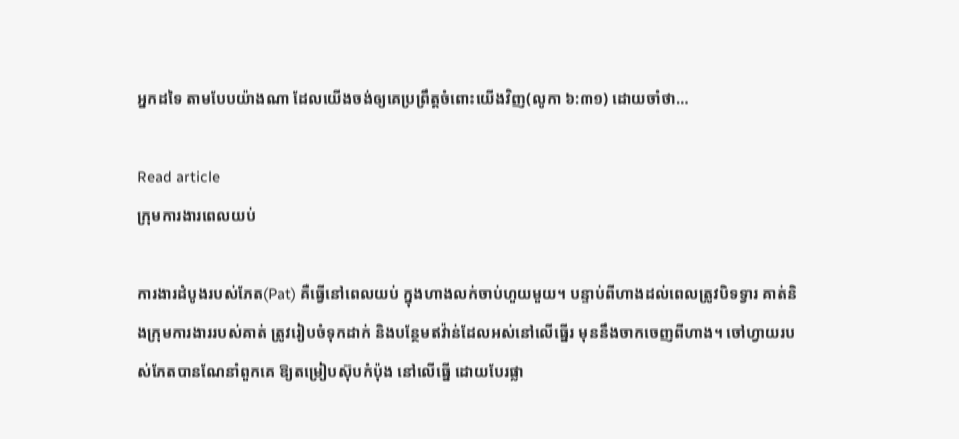អ្នកដទៃ តាមបែបយ៉ាងណា ដែលយើងចង់ឲ្យគេប្រព្រឹត្តចំពោះយើងវិញ(លូកា ៦:៣១) ដោយចាំថា…

Read article
ក្រុមការងារពេលយប់

ការងារដំបូងរបស់ភែត(Pat) គឺធ្វើនៅពេលយប់ ក្នុងហាងលក់ចាប់ហួយមួយ។ បន្ទាប់ពីហាងដល់ពេលត្រូវបិទទ្វារ គាត់និងក្រុមការងាររបស់គាត់ ត្រូវរៀបចំទុកដាក់ និងបន្ថែមឥវ៉ាន់ដែលអស់នៅលើធ្នើរ មុននឹងចាកចេញពីហាង។ ចៅហ្វាយរបស់ភែតបានណែនាំពួកគេ ឱ្យតម្រៀបស៊ុបកំប៉ុង នៅលើធ្នើ ដោយបែរផ្លា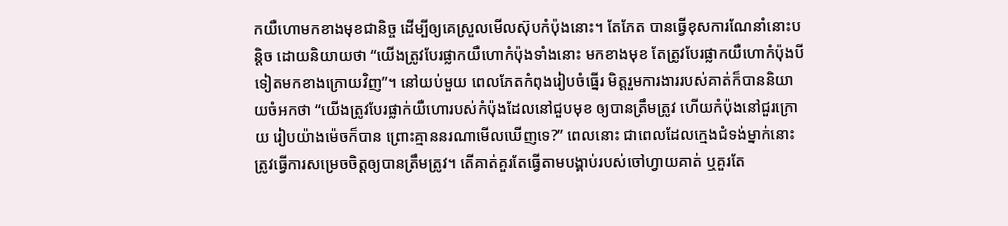កយឺហោមកខាងមុខជានិច្ច ដើម្បីឲ្យគេស្រួលមើលស៊ុបកំប៉ុងនោះ។ តែភែត បានធ្វើខុសការណែនាំនោះបន្តិច ដោយនិយាយថា “យើងត្រូវបែរផ្លាកយឺហោកំប៉ុងទាំងនោះ មកខាងមុខ តែត្រូវបែរផ្លាកយឺហោកំប៉ុងបីទៀតមកខាងក្រោយវិញ”។ នៅយប់មួយ ពេលភែតកំពុងរៀបចំធ្នើរ មិត្តរួមការងាររបស់គាត់ក៏បាននិយាយចំអកថា “យើងត្រូវបែរផ្លាក់យឺហោរបស់កំប៉ុងដែលនៅជួបមុខ ឲ្យបានត្រឹមត្រូវ ហើយកំប៉ុងនៅជួរក្រោយ រៀបយ៉ាងម៉េចក៏បាន ព្រោះគ្មាននរណាមើលឃើញទេ?” ពេលនោះ ជាពេលដែលក្មេងជំទង់ម្នាក់នោះ ត្រូវធ្វើការសម្រេចចិត្តឲ្យបានត្រឹមត្រូវ។ តើគាត់គួរតែធ្វើតាមបង្គាប់របស់ចៅហ្វាយគាត់ ឬគួរតែ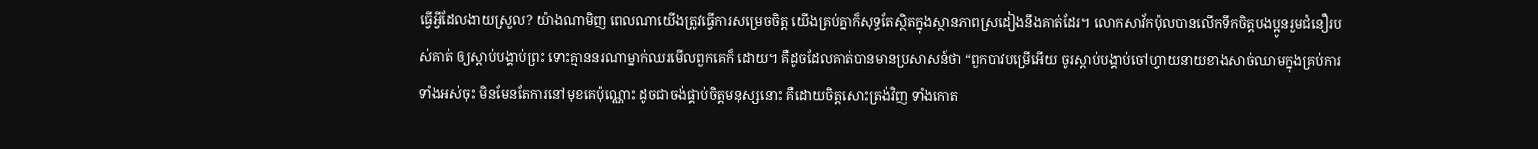ធ្វើអ្វីដែលងាយស្រួល? យ៉ាងណាមិញ ពេលណាយើងត្រូវធ្វើការសម្រេចចិត្ត យើងគ្រប់គ្នាក៏សុទ្ធតែស្ថិតក្នុងស្ថានភាពស្រដៀងនឹងគាត់ដែរ។ លោកសាវ័កប៉ុលបានលើកទឹកចិត្តបងប្អូនរួមជំនឿរបស់គាត់ ឲ្យស្តាប់បង្គាប់ព្រះ ទោះគ្មាននរណាម្នាក់ឈរមើលពួកគេក៏ ដោយ។ គឺដូចដែលគាត់បានមានប្រសាសន៍ថា “ពួកបាវបម្រើអើយ ចូរស្តាប់បង្គាប់ចៅហ្វាយនាយខាងសាច់ឈាមក្នុងគ្រប់ការទាំងអស់ចុះ មិនមែនតែការនៅមុខគេប៉ុណ្ណោះ ដូចជាចង់ផ្គាប់ចិត្តមនុស្សនោះ គឺដោយចិត្តសោះត្រង់វិញ ទាំងកោត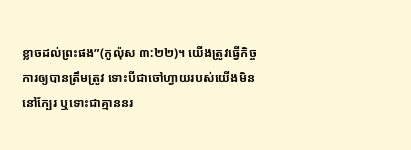ខ្លាចដល់ព្រះផង”(កូល៉ុស ៣:២២)។ យើងត្រូវធ្វើកិច្ចការឲ្យបានត្រឹមត្រូវ ទោះបីជាចៅហ្វាយរបស់យើងមិននៅក្បែរ ឬទោះជាគ្មាននរ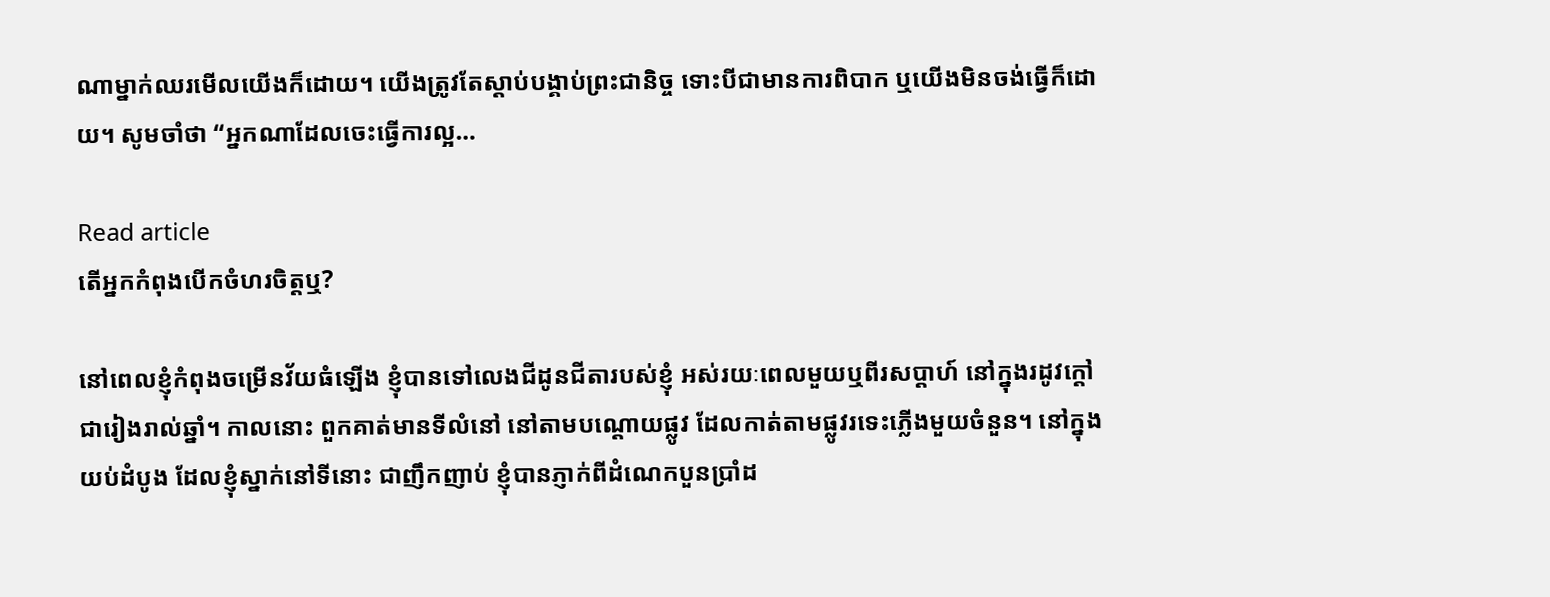ណាម្នាក់ឈរមើលយើងក៏ដោយ។ យើងត្រូវតែស្តាប់បង្គាប់ព្រះជានិច្ច ទោះបីជាមានការពិបាក ឬយើងមិនចង់ធ្វើក៏ដោយ។ សូមចាំថា “អ្នកណាដែលចេះធ្វើការល្អ…

Read article
តើអ្នកកំពុងបើកចំហរចិត្តឬ?

នៅពេលខ្ញុំកំពុងចម្រើនវ័យធំឡើង ខ្ញុំបានទៅលេងជីដូនជីតារបស់ខ្ញុំ អស់រយៈពេលមួយឬពីរសប្តាហ៍ នៅក្នុងរដូវក្តៅ ជារៀងរាល់ឆ្នាំ។ កាលនោះ ពួកគាត់មានទីលំនៅ នៅតាមបណ្តោយផ្លូវ ដែលកាត់តាមផ្លូវរទេះភ្លើងមួយចំនួន។ នៅក្នុងយប់ដំបូង ដែលខ្ញុំស្នាក់នៅទីនោះ ជាញឹកញាប់ ខ្ញុំបានភ្ញាក់ពីដំណេកបួនប្រាំដ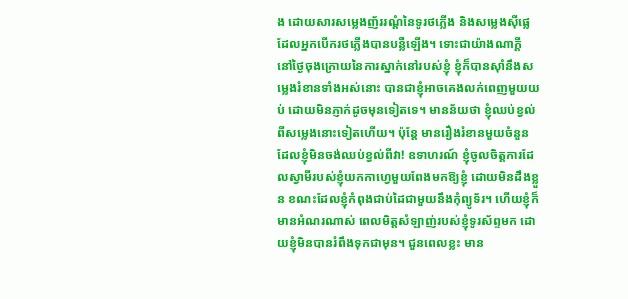ង ដោយសារសម្លេងញ័ររណ្តំនៃទូរថភ្លើង និងសម្លេងស៊ីផ្លេដែលអ្នកបើករថភ្លើងបានបន្លឺឡើង។ ទោះជាយ៉ាងណាក្តី នៅថ្ងៃចុងក្រោយនៃការស្នាក់នៅរបស់ខ្ញុំ ខ្ញុំក៏បានស៊ាំនឹងសម្លេងរំខានទាំងអស់នោះ បានជាខ្ញុំអាចគេងលក់ពេញមួយយប់ ដោយមិនភ្ញាក់ដូចមុនទៀតទេ។ មានន័យថា ខ្ញុំឈប់ខ្វល់ពីសម្លេងនោះទៀតហើយ។ ប៉ុន្តែ មានរឿងរំខានមួយចំនួនដែលខ្ញុំមិនចង់ឈប់ខ្វល់ពីវា! ឧទាហរណ៍ ខ្ញុំចូលចិត្តការដែលស្វាមីរបស់ខ្ញុំយកកាហ្វេមួយពែងមកឱ្យខ្ញុំ ដោយមិនដឹងខ្លួន ខណះដែលខ្ញុំកំពុងជាប់ដៃជាមួយនឹងកុំព្យូទ័រ។ ហើយខ្ញុំក៏មានអំណរណាស់ ពេលមិត្តសំឡាញ់របស់ខ្ញុំទូរស័ព្ទមក ដោយខ្ញុំមិនបានរំពឹងទុកជាមុន។ ជួនពេលខ្លះ មាន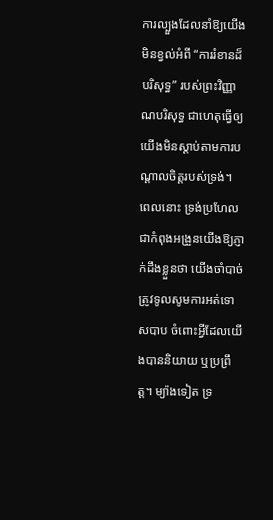ការល្បួងដែលនាំឱ្យយើងមិនខ្វល់អំពី “ការរំខានដ៏បរិសុទ្ធ” របស់ព្រះវិញ្ញាណបរិសុទ្ធ ជាហេតុធ្វើឲ្យយើងមិនស្តាប់តាមការបណ្តាលចិត្តរបស់ទ្រង់។ ពេលនោះ ទ្រង់ប្រហែលជាកំពុងអង្រួនយើងឱ្យភ្ញាក់ដឹងខ្លួនថា យើងចាំបាច់ត្រូវទូលសូមការអត់ទោសបាប ចំពោះអ្វីដែលយើងបាននិយាយ ឬប្រព្រឹត្ត។ ម្យ៉ាងទៀត ទ្រ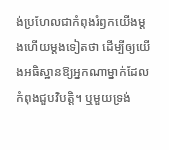ង់ប្រហែលជាកំពុងរំឭកយើងម្តងហើយម្តងទៀតថា ដើម្បីឲ្យយើងអធិស្ឋានឱ្យអ្នកណាម្នាក់ដែលកំពុងជួបវិបត្តិ។ ឬមួយទ្រង់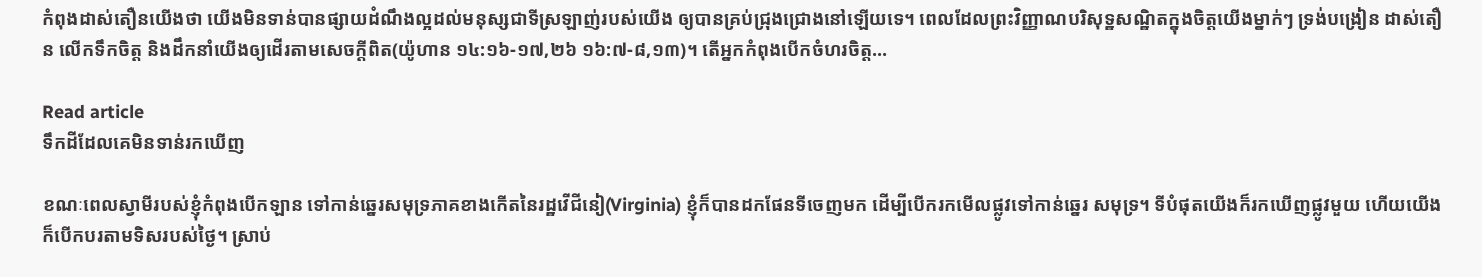កំពុងដាស់តឿនយើងថា យើងមិនទាន់បានផ្សាយដំណឹងល្អដល់មនុស្សជាទីស្រឡាញ់របស់យើង ឲ្យបានគ្រប់ជ្រុងជ្រោងនៅឡើយទេ។ ពេលដែលព្រះវិញ្ញាណបរិសុទ្ឋសណ្ឋិតក្នុងចិត្តយើងម្នាក់ៗ ទ្រង់បង្រៀន ដាស់តឿន លើកទឹកចិត្ត និងដឹកនាំយើងឲ្យដើរតាមសេចក្តីពិត(យ៉ូហាន ១៤:១៦-១៧,២៦ ១៦:៧-៨,១៣)។ តើអ្នកកំពុងបើកចំហរចិត្ត…

Read article
ទឹកដីដែលគេមិនទាន់រកឃើញ

ខណៈពេលស្វាមីរបស់ខ្ញុំកំពុងបើកឡាន ទៅកាន់ឆ្នេរសមុទ្រភាគខាងកើតនៃរដ្ឋវើជីនៀ(Virginia) ខ្ញុំក៏បានដកផែនទីចេញមក ដើម្បីបើករកមើលផ្លូវទៅកាន់ឆ្នេរ សមុទ្រ។ ទីបំផុតយើងក៏រកឃើញផ្លូវមួយ ហើយយើងក៏បើកបរតាមទិសរបស់ថ្ងៃ។ ស្រាប់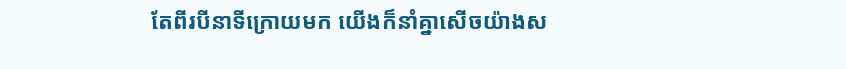តែពីរបីនាទីក្រោយមក យើងក៏នាំគ្នាសើចយ៉ាងស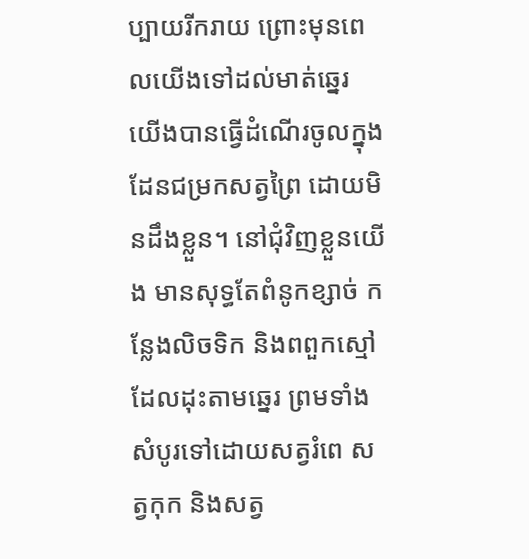ប្បាយរីករាយ ព្រោះមុនពេលយើងទៅដល់មាត់ឆ្នេរ យើងបានធ្វើដំណើរចូលក្នុងដែនជម្រកសត្វព្រៃ ដោយមិនដឹងខ្លួន។ នៅជុំវិញខ្លួនយើង មានសុទ្ធតែពំនូកខ្សាច់ កន្លែងលិចទិក និងពពួកស្មៅដែលដុះតាមឆ្នេរ ព្រមទាំងសំបូរទៅដោយសត្វរំពេ សត្វកុក និងសត្វ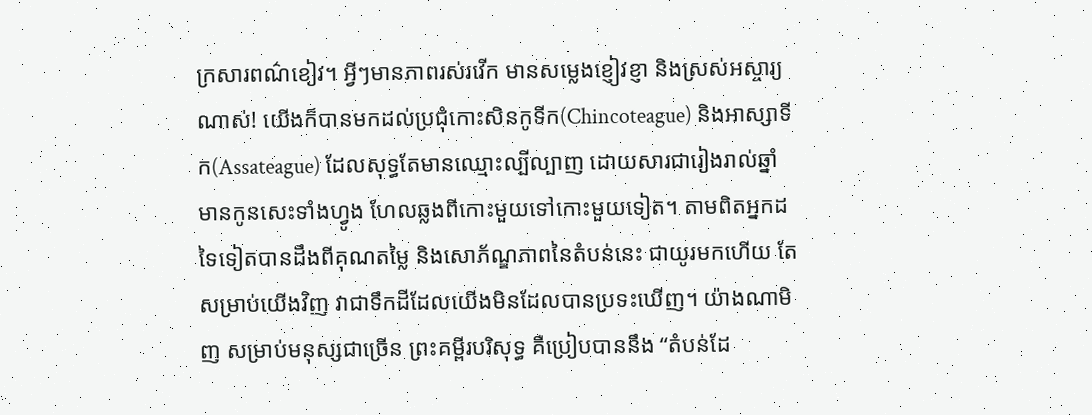ក្រសារពណ៌ខៀវ។ អ្វីៗមានភាពរស់រវើក មានសម្លេងខ្ញៀវខ្ញា និងស្រស់អស្ចារ្យណាស់! យើងក៏បានមកដល់ប្រជុំកោះសិនកូទីក(Chincoteague) និងអាស្សាទីក(Assateague) ដែលសុទ្ធតែមានឈ្មោះល្បីល្បាញ ដោយសារជារៀងរាល់ឆ្នាំ មានកូនសេះទាំងហ្វូង ហែលឆ្លងពីកោះមួយទៅកោះមួយទៀត។ តាមពិតអ្នកដទៃទៀតបានដឹងពីគុណតម្លៃ និងសោភ័ណ្ឌភាពនៃតំបន់នេះ ជាយូរមកហើយ តែសម្រាប់យើងវិញ វាជាទឹកដីដែលយើងមិនដែលបានប្រទះឃើញ។ យ៉ាងណាមិញ សម្រាប់មនុស្សជាច្រើន ព្រះគម្ពីរបរិសុទ្ធ គឺប្រៀបបាននឹង “តំបន់ដែ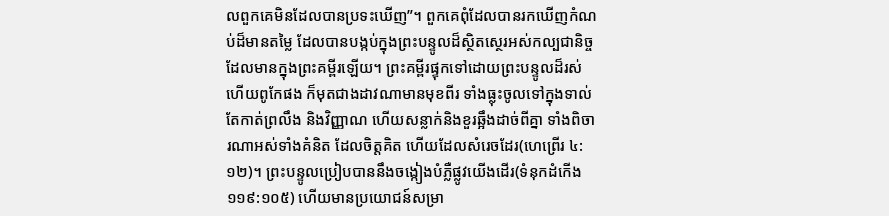លពួកគេមិនដែលបានប្រទះឃើញ”។ ពួកគេពុំដែលបានរកឃើញកំណប់ដ៏មានតម្លៃ ដែលបានបង្កប់ក្នុងព្រះបន្ទូលដ៏ស្ថិតស្ថេរអស់កល្បជានិច្ច ដែលមានក្នុងព្រះគម្ពីរឡើយ។ ព្រះគម្ពីរផ្ទុកទៅដោយព្រះបន្ទូលដ៏រស់ហើយពូកែផង ក៏មុតជាងដាវណាមានមុខពីរ ទាំងធ្លុះចូលទៅក្នុងទាល់តែកាត់ព្រលឹង និងវិញ្ញាណ ហើយសន្លាក់និងខួរឆ្អឹងដាច់ពីគ្នា ទាំងពិចារណាអស់ទាំងគំនិត ដែលចិត្តគិត ហើយដែលសំរេចដែរ(ហេព្រើរ ៤:១២)។ ព្រះបន្ទូលប្រៀបបាននឹងចង្កៀងបំភ្លឺផ្លូវយើងដើរ(ទំនុកដំកើង ១១៩:១០៥) ហើយមានប្រយោជន៍សម្រា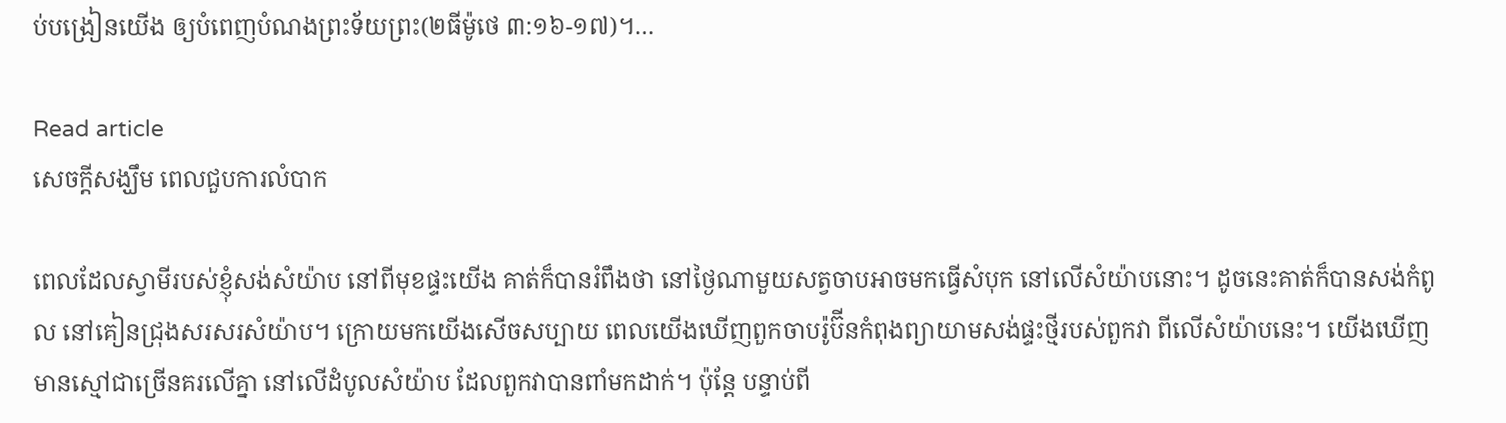ប់បង្រៀនយើង ឲ្យបំពេញបំណងព្រះទ័យព្រះ(២ធីម៉ូថេ ៣:១៦-១៧)។…

Read article
សេចក្តីសង្ឃឹម ពេលជួបការលំបាក

ពេលដែលស្វាមីរបស់ខ្ញុំសង់សំយ៉ាប នៅពីមុខផ្ទះយើង គាត់ក៏បានរំពឹងថា នៅថ្ងៃណាមួយសត្វចាបអាចមកធ្វើសំបុក នៅលើសំយ៉ាបនោះ។ ដូចនេះគាត់ក៏បានសង់កំពូល នៅគៀនជ្រុងសរសរសំយ៉ាប។ ក្រោយមកយើងសើចសប្បាយ ពេលយើងឃើញពួកចាបរ៉ូប៊ីនកំពុងព្យាយាមសង់ផ្ទះថ្មីរបស់ពួកវា ពីលើសំយ៉ាបនេះ។ យើងឃើញមានស្មៅជាច្រើនគរលើគ្នា នៅលើដំបូលសំយ៉ាប ដែលពួកវាបានពាំមកដាក់។ ប៉ុន្តែ បន្ទាប់ពី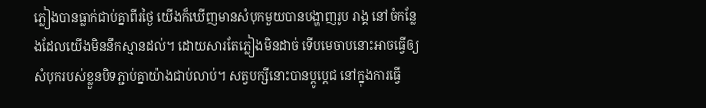ភ្លៀងបានធ្លាក់ជាប់គ្នាពីរថ្ងៃ យើងក៏ឃើញមានសំបុកមួយបានបង្ហាញរូប រាង្គ នៅចំកន្លែងដែលយើងមិននឹកស្មានដល់។ ដោយសារតែភ្លៀងមិនដាច់ ទើបមេចាបនោះអាចធ្វើឲ្យសំបុករបស់ខ្លួនបិទភ្ជាប់គ្នាយ៉ាងជាប់លាប់។ សត្វបក្សីនោះបានប្តូប្តេជ នៅក្នុងការធ្វើ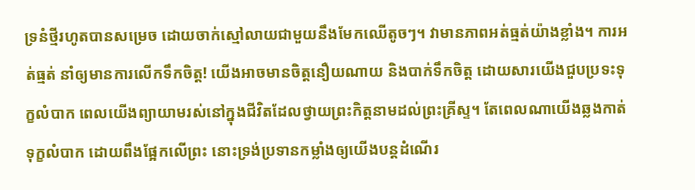ទ្រនំថ្មីរហូតបានសម្រេច ដោយចាក់ស្មៅលាយជាមួយនឹងមែកឈើតូចៗ។ វាមានភាពអត់ធ្មត់យ៉ាងខ្លាំង។ ការអត់ធ្មត់ នាំឲ្យមានការលើកទឹកចិត្ត! យើងអាចមានចិត្តនឿយណាយ និងបាក់ទឹកចិត្ត ដោយសារយើងជួបប្រទះទុក្ខលំបាក ពេលយើងព្យាយាមរស់នៅក្នុងជីវិតដែលថ្វាយព្រះកិត្តនាមដល់ព្រះគ្រីស្ទ។ តែពេលណាយើងឆ្លងកាត់ទុក្ខលំបាក ដោយពឹងផ្អែកលើព្រះ នោះទ្រង់ប្រទានកម្លាំងឲ្យយើងបន្តដំណើរ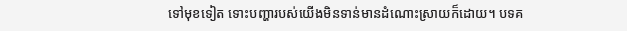ទៅមុខទៀត ទោះបញ្ហារបស់យើងមិនទាន់មានដំណោះស្រាយក៏ដោយ។ បទគ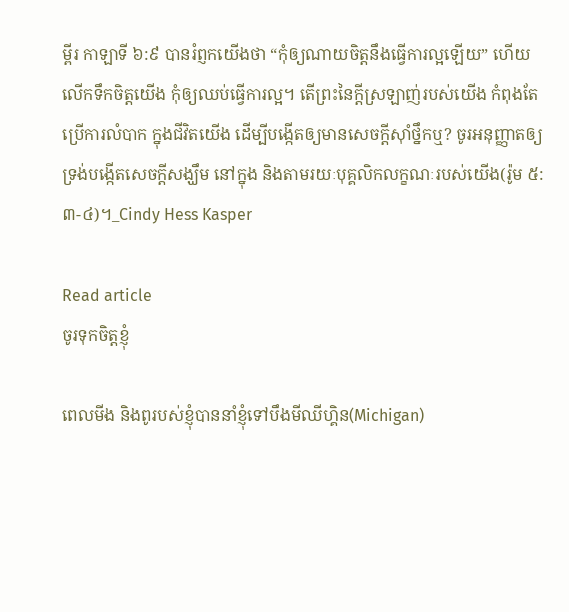ម្ពីរ កាឡាទី ៦:៩ បានរំព្ញកយើងថា “កុំឲ្យណាយចិត្តនឹងធ្វើការល្អឡើយ” ហើយលើកទឹកចិត្តយើង កុំឲ្យឈប់ធ្វើការល្អ។ តើព្រះនៃក្តីស្រឡាញ់របស់យើង កំពុងតែប្រើការលំបាក ក្នុងជីវិតយើង ដើម្បីបង្កើតឲ្យមានសេចក្តីស៊ាំថ្នឹកឬ? ចូរអនុញ្ញាតឲ្យទ្រង់បង្កើតសេចក្តីសង្ឃឹម នៅក្នុង និងតាមរយៈបុគ្គលិកលក្ខណៈរបស់យើង(រ៉ូម ៥:៣-៤)។_Cindy Hess Kasper

Read article
ចូរទុកចិត្តខ្ញុំ

ពេលមីង និងពូរបស់ខ្ញុំបាននាំខ្ញុំទៅបឹងមីឈីហ្គិន(Michigan)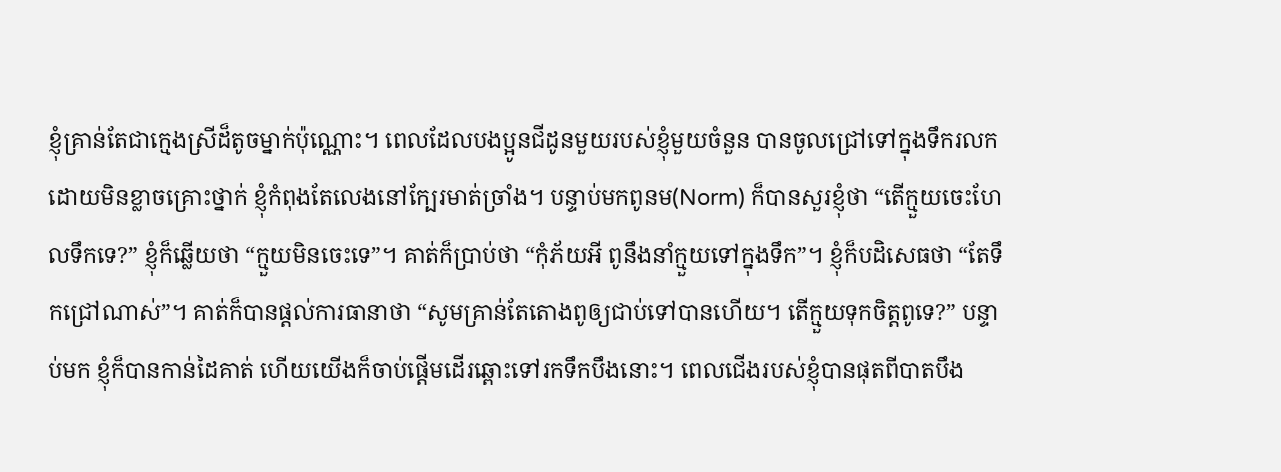ខ្ញុំគ្រាន់តែជាក្មេងស្រីដ៏តូចម្នាក់ប៉ុណ្ណោះ។ ពេលដែលបងប្អូនជីដូនមួយរបស់ខ្ញុំមួយចំនួន បានចូលជ្រៅទៅក្នុងទឹករលក ដោយមិនខ្លាចគ្រោះថ្នាក់ ខ្ញុំកំពុងតែលេងនៅក្បែរមាត់ច្រាំង។ បន្ទាប់មកពូនម(Norm) ក៏បានសួរខ្ញុំថា “តើក្មួយចេះហែលទឹកទេ?” ខ្ញុំក៏ឆ្លើយថា “ក្មួយមិនចេះទេ”។ គាត់ក៏ប្រាប់ថា “កុំភ័យអី ពូនឹងនាំក្មួយទៅក្នុងទឹក”។ ខ្ញុំក៏បដិសេធថា “តែទឹកជ្រៅណាស់”។ គាត់ក៏បានផ្តល់ការធានាថា “សូមគ្រាន់តែតោងពូឲ្យជាប់ទៅបានហើយ។ តើក្មួយទុកចិត្តពូទេ?” បន្ទាប់មក ខ្ញុំក៏បានកាន់ដៃគាត់ ហើយយើងក៏ចាប់ផ្តើមដើរឆ្ពោះទៅរកទឹកបឹងនោះ។ ពេលជើងរបស់ខ្ញុំបានផុតពីបាតបឹង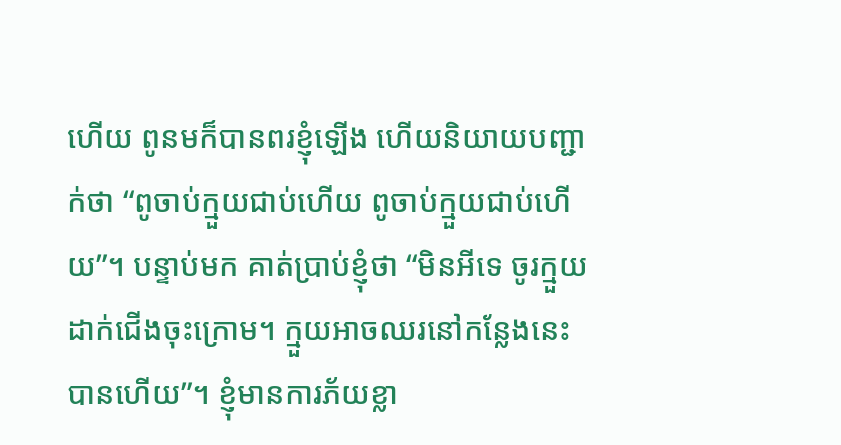ហើយ ពូនមក៏បានពរខ្ញុំឡើង ហើយនិយាយបញ្ជាក់ថា “ពូចាប់ក្មួយជាប់ហើយ ពូចាប់ក្មួយជាប់ហើយ”។ បន្ទាប់មក គាត់ប្រាប់ខ្ញុំថា “មិនអីទេ ចូរក្មួយដាក់ជើងចុះក្រោម។ ក្មួយអាចឈរនៅកន្លែងនេះបានហើយ”។ ខ្ញុំមានការភ័យខ្លា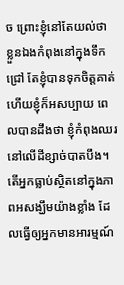ច ព្រោះខ្ញុំនៅតែយល់ថា ខ្លួនឯងកំពុងនៅក្នុងទឹកជ្រៅ តែខ្ញុំបានទុកចិត្តគាត់ ហើយខ្ញុំក៏អសប្បាយ ពេលបានដឹងថា ខ្ញុំកំពុងឈរនៅលើដីខ្សាច់បាតបឹង។ តើអ្នកធ្លាប់ស្ថិតនៅក្នុងភាពអសង្ឃឹមយ៉ាងខ្លាំង ដែលធ្វើឲ្យអ្នកមានអារម្មណ៍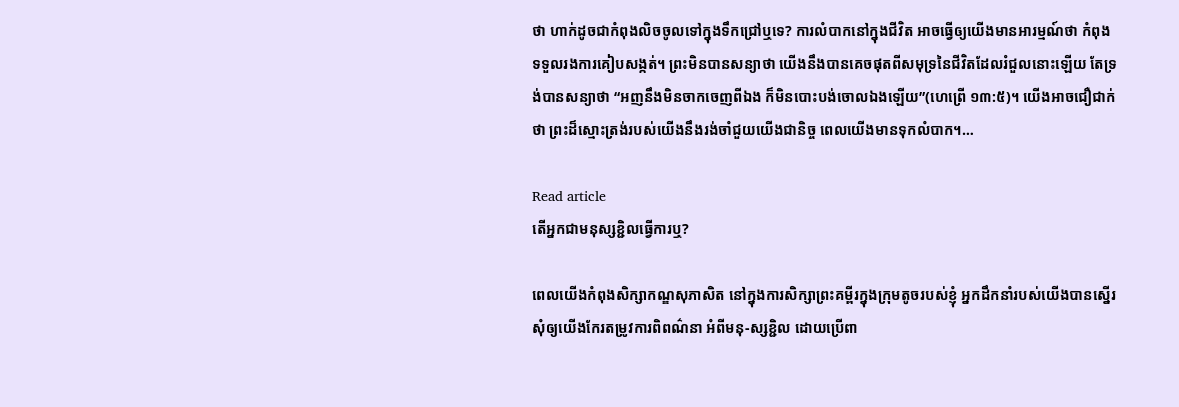ថា ហាក់ដូចជាកំពុងលិចចូលទៅក្នុងទឹកជ្រៅឬទេ? ការលំបាកនៅក្នុងជីវិត អាចធ្វើឲ្យយើងមានអារម្មណ៍ថា កំពុងទទួលរងការគៀបសង្កត់។ ព្រះមិនបានសន្យាថា យើងនឹងបានគេចផុតពីសមុទ្រនៃជីវិតដែលរំជួលនោះឡើយ តែទ្រង់បានសន្យាថា “អញនឹងមិនចាកចេញពីឯង ក៏មិនបោះបង់ចោលឯងឡើយ”(ហេព្រើ ១៣:៥)។ យើងអាចជឿជាក់ថា ព្រះដ៏ស្មោះត្រង់របស់យើងនឹងរង់ចាំជួយយើងជានិច្ច ពេលយើងមានទុកលំបាក។…

Read article
តើអ្នកជាមនុស្សខ្ជិលធ្វើការឬ?

ពេលយើងកំពុងសិក្សាកណ្ឌសុភាសិត នៅក្នុងការសិក្សាព្រះគម្ពីរក្នុងក្រុមតូចរបស់ខ្ញុំ អ្នកដឹកនាំរបស់យើងបានស្នើរសុំឲ្យយើងកែរតម្រូវការពិពណ៌នា អំពីមនុ-ស្សខ្ជិល ដោយប្រើពា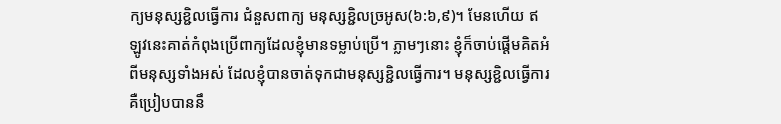ក្យមនុស្សខ្ជិលធ្វើការ ជំនួសពាក្យ មនុស្សខ្ជិលច្រអូស(៦:៦,៩)។ មែនហើយ ឥឡូវនេះគាត់កំពុងប្រើពាក្យដែលខ្ញុំមានទម្លាប់ប្រើ។ ភ្លាមៗនោះ ខ្ញុំក៏ចាប់ផ្តើមគិតអំពីមនុស្សទាំងអស់ ដែលខ្ញុំបានចាត់ទុកជាមនុស្សខ្ជិលធ្វើការ។ មនុស្សខ្ជិលធ្វើការ គឺប្រៀបបាននឹ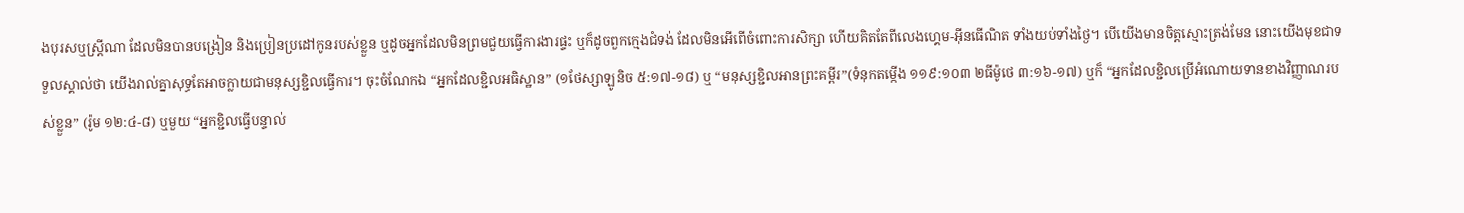ងបុរសឬស្រ្តីណា ដែលមិនបានបង្រៀន និងប្រៀនប្រដៅកូនរបស់ខ្លួន ឬដូចអ្នកដែលមិនព្រមជួយធ្វើការងារផ្ទះ ឬក៏ដូចពួកក្មេងជំទង់ ដែលមិនអើពើចំពោះការសិក្សា ហើយគិតតែពីលេងហ្គេម-អ៊ីនធើណិត ទាំងយប់ទាំងថ្ងៃ។ បើយើងមានចិត្តស្មោះត្រង់មែន នោះយើងមុខជាទទួលស្គាល់ថា យើងរាល់គ្នាសុទ្ធតែអាចក្លាយជាមនុស្សខ្ជិលធ្វើការ។ ចុះចំណែកឯ “អ្នកដែលខ្ជិលអធិស្ឋាន” (១ថែស្សាឡូនិច ៥:១៧-១៨) ឬ “មនុស្សខ្ជិលអានព្រះគម្ពីរ”(ទំនុកតម្កើង ១១៩:១០៣ ២ធីម៉ូថេ ៣:១៦-១៧) ឬក៏ “អ្នកដែលខ្ជិលប្រើអំណោយទានខាងវិញ្ញាណរបស់ខ្លួន” (រ៉ូម ១២:៤-៨) ឬមួយ “អ្នកខ្ជិលធ្វើបន្ទាល់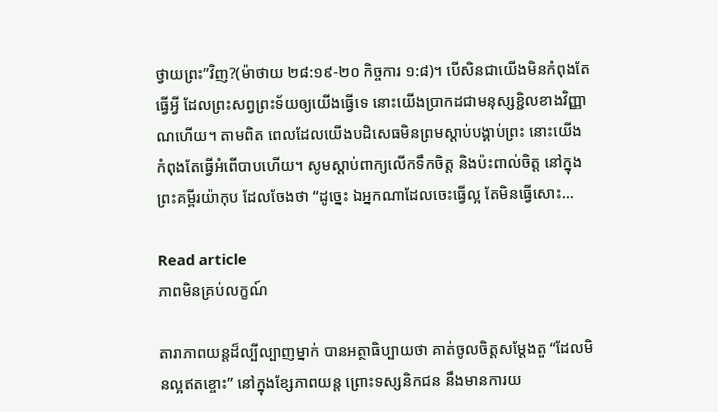ថ្វាយព្រះ”វិញ?(ម៉ាថាយ ២៨:១៩-២០ កិច្ចការ ១:៨)។ បើសិនជាយើងមិនកំពុងតែធ្វើអ្វី ដែលព្រះសព្វព្រះទ័យឲ្យយើងធ្វើទេ នោះយើងប្រាកដជាមនុស្សខ្ជិលខាងវិញ្ញាណហើយ។ តាមពិត ពេលដែលយើងបដិសេធមិនព្រមស្តាប់បង្គាប់ព្រះ នោះយើងកំពុងតែធ្វើអំពើបាបហើយ។ សូមស្តាប់ពាក្យលើកទឹកចិត្ត និងប៉ះពាល់ចិត្ត នៅក្នុងព្រះគម្ពីរយ៉ាកុប ដែលចែងថា “ដូច្នេះ ឯអ្នកណាដែលចេះធ្វើល្អ តែមិនធ្វើសោះ…

Read article
ភាពមិនគ្រប់លក្ខណ៍

តារាភាពយន្តដ៏ល្បីល្បាញម្នាក់ បានអត្ថាធិប្បាយថា គាត់ចូលចិត្តសម្តែងតួ “ដែលមិនល្អឥតខ្ចោះ” នៅក្នុងខ្សែភាពយន្ត ព្រោះទស្សនិកជន នឹងមានការយ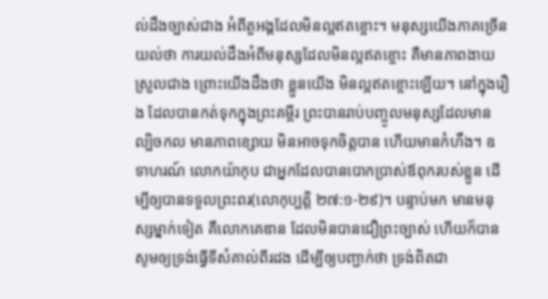ល់ដឹងច្បាស់ជាង អំពីតួអង្គដែលមិនល្អឥតខ្ចោះ។ មនុស្សយើងភាគច្រើនយល់ថា ការយល់ដឹងអំពីមនុស្សដែលមិនល្អឥតខ្ចោះ គឺមានភាពងាយស្រួលជាង ព្រោះយើងដឹងថា ខ្លួនយើង មិនល្អឥតខ្ចោះឡើយ។ នៅក្នុងរឿង ដែលបានកត់ទុកក្នុងព្រះគម្ពីរ ព្រះបានរាប់បញ្ចូលមនុស្សដែលមានល្បិចកល មានភាពខ្សោយ មិនអាចទុកចិត្តបាន ហើយមានកំហឹង។ ឧទាហរណ៍ លោកយ៉ាកុប ជាអ្នកដែលបានបោកប្រាស់ឪពុករបស់ខ្លួន ដើម្បីឲ្យបានទទួលព្រះពរ(លោកុប្បត្តិ ២៧:១-២៩)។ បន្ទាប់មក មានមនុស្សម្នាក់ទៀត គឺលោកគេឌាន ដែលមិនបានជឿព្រះច្បាស់ ហើយក៏បានសូមឲ្យទ្រង់ធ្វើទីសំគាល់ពីរដង ដើម្បីឲ្យបញ្ជាក់ថា ទ្រង់ពិតជា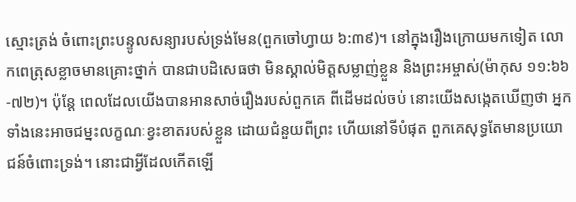ស្មោះត្រង់ ចំពោះព្រះបន្ទូលសន្យារបស់ទ្រង់មែន(ពួកចៅហ្វាយ ៦:៣៩)។ នៅក្នុងរឿងក្រោយមកទៀត លោកពេត្រុសខ្លាចមានគ្រោះថ្នាក់ បានជាបដិសេធថា មិនស្គាល់មិត្តសម្លាញ់ខ្លួន និងព្រះអម្ចាស់(ម៉ាកុស ១១:៦៦-៧២)។ ប៉ុន្តែ ពេលដែលយើងបានអានសាច់រឿងរបស់ពួកគេ ពីដើមដល់ចប់ នោះយើងសង្កេតឃើញថា អ្នកទាំងនេះអាចជម្នះលក្ខណៈខ្វះខាតរបស់ខ្លួន ដោយជំនួយពីព្រះ ហើយនៅទីបំផុត ពួកគេសុទ្ធតែមានប្រយោជន៍ចំពោះទ្រង់។ នោះជាអ្វីដែលកើតឡើ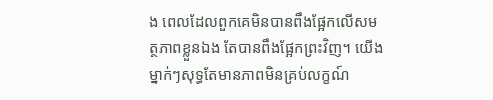ង ពេលដែលពួកគេមិនបានពឹងផ្អែកលើសមត្ថភាពខ្លួនឯង តែបានពឹងផ្អែកព្រះវិញ។ យើងម្នាក់ៗសុទ្ធតែមានភាពមិនគ្រប់លក្ខណ៍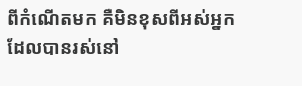ពីកំណើតមក គឺមិនខុសពីអស់អ្នកដែលបានរស់នៅ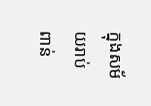ក្នុងសម័យរាប់ពាន់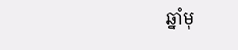ឆ្នាំមុ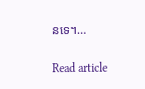នទេ។…

Read article